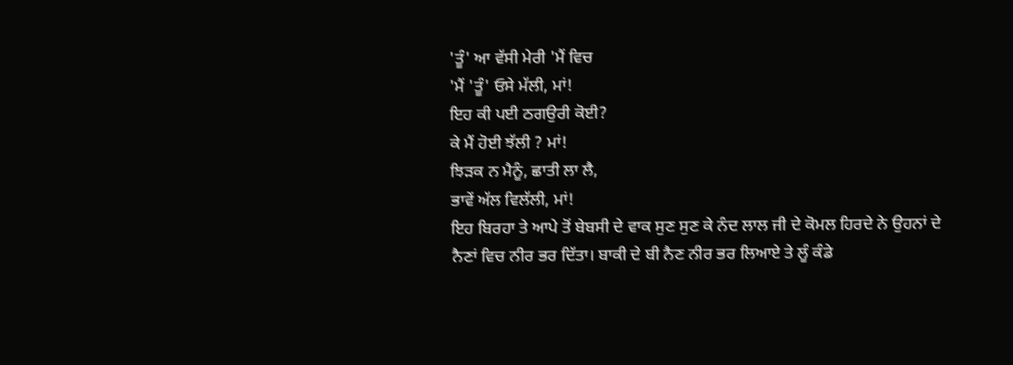'ਤੂੰ' ਆ ਵੱਸੀ ਮੇਰੀ 'ਮੈਂ ਵਿਚ
'ਮੈਂ 'ਤੂੰ' ਓਸੇ ਮੱਲੀ, ਮਾਂ!
ਇਹ ਕੀ ਪਈ ਠਗਉਰੀ ਕੋਈ?
ਕੇ ਮੈਂ ਹੋਈ ਝੱਲੀ ? ਮਾਂ!
ਝਿੜਕ ਨ ਮੈਨੂੰ, ਛਾਤੀ ਲਾ ਲੈ,
ਭਾਵੇਂ ਅੱਲ ਵਿਲੱਲੀ, ਮਾਂ!
ਇਹ ਬਿਰਹਾ ਤੇ ਆਪੇ ਤੋਂ ਬੇਬਸੀ ਦੇ ਵਾਕ ਸੁਣ ਸੁਣ ਕੇ ਨੰਦ ਲਾਲ ਜੀ ਦੇ ਕੋਮਲ ਹਿਰਦੇ ਨੇ ਉਹਨਾਂ ਦੇ ਨੈਣਾਂ ਵਿਚ ਨੀਰ ਭਰ ਦਿੱਤਾ। ਬਾਕੀ ਦੇ ਬੀ ਨੈਣ ਨੀਰ ਭਰ ਲਿਆਏ ਤੇ ਲੂੰ ਕੰਡੇ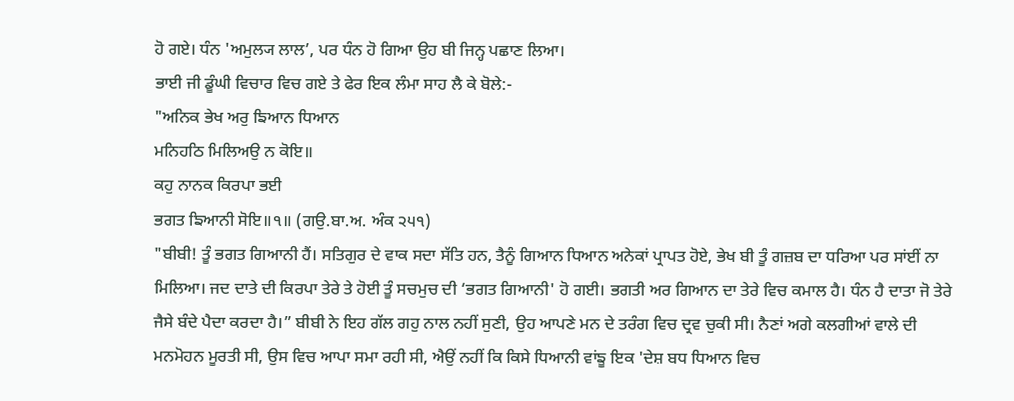ਹੋ ਗਏ। ਧੰਨ 'ਅਮੁਲ੍ਯ ਲਾਲ’, ਪਰ ਧੰਨ ਹੋ ਗਿਆ ਉਹ ਬੀ ਜਿਨ੍ਹ ਪਛਾਣ ਲਿਆ।
ਭਾਈ ਜੀ ਡੂੰਘੀ ਵਿਚਾਰ ਵਿਚ ਗਏ ਤੇ ਫੇਰ ਇਕ ਲੰਮਾ ਸਾਹ ਲੈ ਕੇ ਬੋਲੇ:-
"ਅਨਿਕ ਭੇਖ ਅਰੁ ਙਿਆਨ ਧਿਆਨ
ਮਨਿਹਠਿ ਮਿਲਿਅਉ ਨ ਕੋਇ॥
ਕਹੁ ਨਾਨਕ ਕਿਰਪਾ ਭਈ
ਭਗਤ ਙਿਆਨੀ ਸੋਇ॥੧॥ (ਗਉ.ਬਾ.ਅ. ਅੰਕ ੨੫੧)
"ਬੀਬੀ! ਤੂੰ ਭਗਤ ਗਿਆਨੀ ਹੈਂ। ਸਤਿਗੁਰ ਦੇ ਵਾਕ ਸਦਾ ਸੱਤਿ ਹਨ, ਤੈਨੂੰ ਗਿਆਨ ਧਿਆਨ ਅਨੇਕਾਂ ਪ੍ਰਾਪਤ ਹੋਏ, ਭੇਖ ਬੀ ਤੂੰ ਗਜ਼ਬ ਦਾ ਧਰਿਆ ਪਰ ਸਾਂਈਂ ਨਾ ਮਿਲਿਆ। ਜਦ ਦਾਤੇ ਦੀ ਕਿਰਪਾ ਤੇਰੇ ਤੇ ਹੋਈ ਤੂੰ ਸਚਮੁਚ ਦੀ ‘ਭਗਤ ਗਿਆਨੀ' ਹੋ ਗਈ। ਭਗਤੀ ਅਰ ਗਿਆਨ ਦਾ ਤੇਰੇ ਵਿਚ ਕਮਾਲ ਹੈ। ਧੰਨ ਹੈ ਦਾਤਾ ਜੋ ਤੇਰੇ ਜੈਸੇ ਬੰਦੇ ਪੈਦਾ ਕਰਦਾ ਹੈ।” ਬੀਬੀ ਨੇ ਇਹ ਗੱਲ ਗਹੁ ਨਾਲ ਨਹੀਂ ਸੁਣੀ, ਉਹ ਆਪਣੇ ਮਨ ਦੇ ਤਰੰਗ ਵਿਚ ਦ੍ਰਵ ਚੁਕੀ ਸੀ। ਨੈਣਾਂ ਅਗੇ ਕਲਗੀਆਂ ਵਾਲੇ ਦੀ ਮਨਮੋਹਨ ਮੂਰਤੀ ਸੀ, ਉਸ ਵਿਚ ਆਪਾ ਸਮਾ ਰਹੀ ਸੀ, ਐਉਂ ਨਹੀਂ ਕਿ ਕਿਸੇ ਧਿਆਨੀ ਵਾਂਙੂ ਇਕ 'ਦੇਸ਼ ਬਧ ਧਿਆਨ ਵਿਚ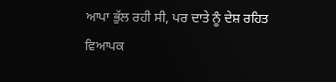ਆਪਾ ਭੁੱਲ ਰਹੀ ਸੀ, ਪਰ ਦਾਤੇ ਨੂੰ ਦੇਸ਼ ਰਹਿਤ ਵਿਆਪਕ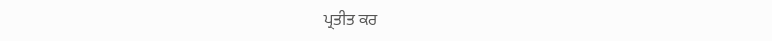ਪ੍ਰਤੀਤ ਕਰ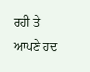ਰਹੀ ਤੇ ਆਪਣੇ ਹਦ